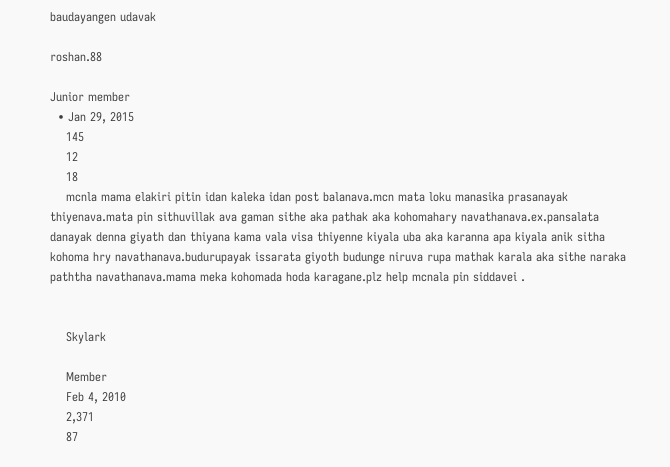baudayangen udavak

roshan.88

Junior member
  • Jan 29, 2015
    145
    12
    18
    mcnla mama elakiri pitin idan kaleka idan post balanava.mcn mata loku manasika prasanayak thiyenava.mata pin sithuvillak ava gaman sithe aka pathak aka kohomahary navathanava.ex.pansalata danayak denna giyath dan thiyana kama vala visa thiyenne kiyala uba aka karanna apa kiyala anik sitha kohoma hry navathanava.budurupayak issarata giyoth budunge niruva rupa mathak karala aka sithe naraka paththa navathanava.mama meka kohomada hoda karagane.plz help mcnala pin siddavei .


    Skylark

    Member
    Feb 4, 2010
    2,371
    87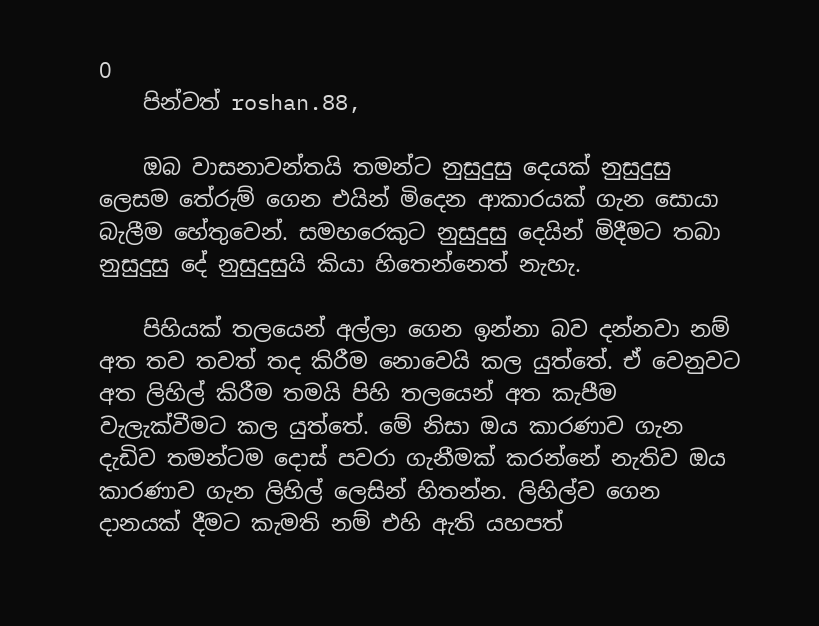0
    පින්වත් roshan.88,

    ඔබ වාසනාවන්තයි තමන්ට නුසුදුසු දෙයක් නුසුදුසු ලෙසම තේරුම් ගෙන එයින් මිදෙන ආකාරයක් ගැන සොයා බැලීම හේතුවෙන්. සමහරෙකුට නුසුදුසු දෙයින් මිදීමට තබා නුසුදුසු දේ නුසුදුසුයි කියා හිතෙන්නෙත් නැහැ.

    පිහියක් තලයෙන් අල්ලා ගෙන ඉන්නා බව දන්නවා නම් අත තව තවත් තද කිරීම නොවෙයි කල යුත්තේ. ඒ වෙනුවට අත ලිහිල් කිරීම තමයි පිහි තලයෙන් අත කැපීම වැලැක්වීමට කල යුත්තේ. මේ නිසා ඔය කාරණාව ගැන දැඩිව තමන්ටම දොස් පවරා ගැනීමක් කරන්නේ නැතිව ඔය කාරණාව ගැන ලිහිල් ලෙසින් හිතන්න. ලිහිල්ව ගෙන දානයක් දීමට කැමති නම් එහි ඇති යහපත්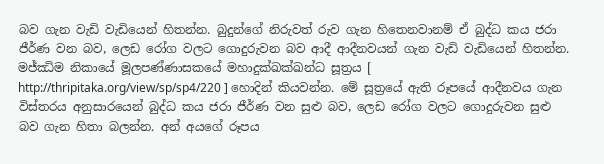බව ගැන වැඩි වැඩියෙන් හිතන්න. බුදුන්ගේ නිරුවත් රුව ගැන හිතෙනවානම් ඒ බුද්ධ කය ජරා ජීර්ණ වන බව, ලෙඩ රෝග වලට ගොදුරුවන බව ආදී ආදීනවයන් ගැන වැඩි වැඩියෙන් හිතන්න. මජ්ඣිම නිකායේ මූලපණ්ණාසකයේ මහාදුක්ඛක්ඛන්ධ සූත්‍රය [ http://thripitaka.org/view/sp/sp4/220 ] හොදින් කියවන්න. මේ සූත්‍රයේ ඇති රූපයේ ආදීනවය ගැන විස්තරය අනුසාරයෙන් බුද්ධ කය ජරා ජීර්ණ වන සුළු බව, ලෙඩ රෝග වලට ගොදුරුවන සුළු බව ගැන හිතා බලන්න. අන් අයගේ රූපය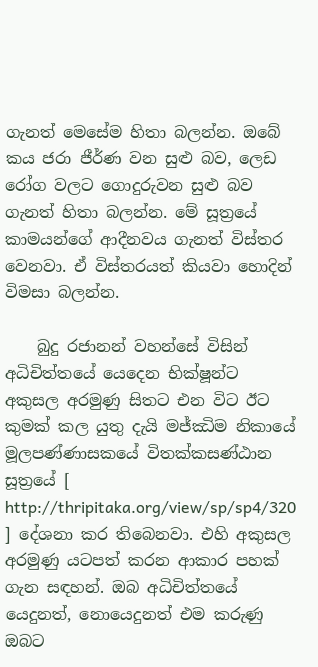ගැනත් මෙසේම හිතා බලන්න. ඔබේ කය ජරා ජීර්ණ වන සුළු බව, ලෙඩ රෝග වලට ගොදුරුවන සුළු බව ගැනත් හිතා බලන්න. මේ සූත්‍රයේ කාමයන්ගේ ආදීනවය ගැනත් විස්තර වෙනවා. ඒ විස්තරයත් කියවා හොදින් විමසා බලන්න.

    බුදු රජානන් වහන්සේ විසින් අධිචිත්තයේ යෙදෙන භික්ෂූන්ට අකුසල අරමුණු සිතට එන විට ඊට කුමක් කල යුතු දැයි මජ්ඣිම නිකායේ මූලපණ්ණාසකයේ විතක්කසණ්ඨාන සූත්‍රයේ [ http://thripitaka.org/view/sp/sp4/320 ] දේශනා කර තිබෙනවා. එහි අකුසල අරමුණු යටපත් කරන ආකාර පහක් ගැන සඳහන්. ඔබ අධිචිත්තයේ යෙදුනත්, නොයෙදුනත් එම කරුණු ඔබට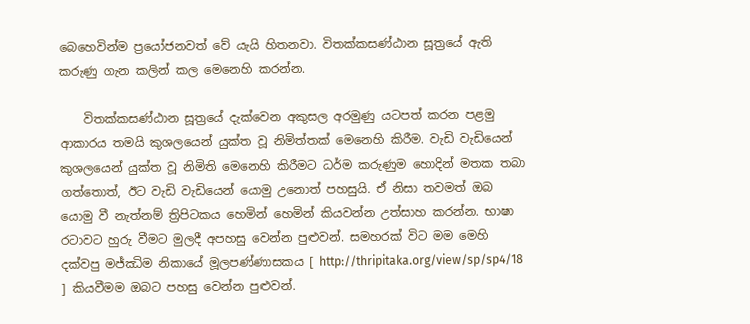බෙහෙවින්ම ප්‍රයෝජනවත් වේ යැයි හිතනවා. විතක්කසණ්ඨාන සූත්‍රයේ ඇති කරුණු ගැන කලින් කල මෙනෙහි කරන්න.

    විතක්කසණ්ඨාන සූත්‍රයේ දැක්වෙන අකුසල අරමුණු යටපත් කරන පළමු ආකාරය තමයි කුශලයෙන් යුක්ත වූ නිමිත්තක් මෙනෙහි කිරීම. වැඩි වැඩියෙන් කුශලයෙන් යුක්ත වූ නිමිති මෙනෙහි කිරීමට ධර්ම කරුණුම හොදින් මතක තබා ගත්තොත්, ඊට වැඩි වැඩියෙන් යොමු උනොත් පහසුයි. ඒ නිසා තවමත් ඔබ යොමු වී නැත්නම් ත්‍රිපිටකය හෙමින් හෙමින් කියවන්න උත්සාහ කරන්න. භාෂා රටාවට හුරු වීමට මුලදී අපහසු වෙන්න පුළුවන්. සමහරක් විට මම මෙහි දක්වපු මජ්ඣිම නිකායේ මූලපණ්ණාසකය [ http://thripitaka.org/view/sp/sp4/18 ] කියවීමම ඔබට පහසු වෙන්න පුළුවන්.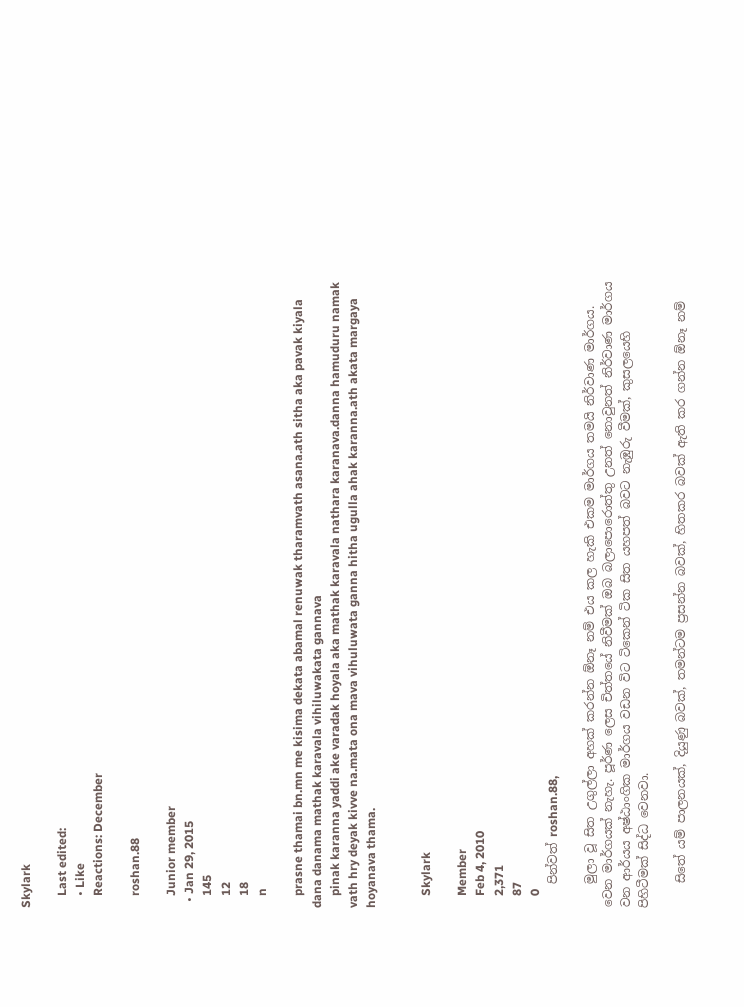Skylark

    Last edited:
    • Like
    Reactions: December

    roshan.88

    Junior member
  • Jan 29, 2015
    145
    12
    18
    n

    prasne thamai bn.mn me kisima dekata abamal renuwak tharamvath asana.ath sitha aka pavak kiyala dana danama mathak karavala vihiluwakata gannava
    pinak karanna yaddi ake varadak hoyala aka mathak karavala nathara karanava.danna hamuduru namak vath hry deyak kivve na.mata ona mava vihuluwata ganna hitha ugulla ahak karanna.ath akata margaya hoyanava thama.


    Skylark

    Member
    Feb 4, 2010
    2,371
    87
    0
    පින්වත් roshan.88,

    මුලා වූ සිත උගුල්ලා අහක් කරන්න ඕනෑ නම් එය කල හැකි එකම මාර්ගය තමයි නිර්වාණ මාර්ගය. වෙන මාර්ගයක් නැහැ. පූර්ණ ලෙස චිත්තයේ නිවීමක් ඔබ බලාපොරොත්තු උනත් නොවුනත් නිර්වාණ මාර්ගය වන ආර්යය අෂ්ඨාංගික මාර්ගය වඩන විට ටිකෙන් ටික සිත යහපත් බවට නැඹුරු වීමක්, කුසලයෙහි පිහිටීමක් සිද්ධ වෙනවා.

    සිතේ යම් පාලනයක්, දියුණු බවක්, තමන්ටම ප්‍රසන්න බවක්, හිතකර බවක් ඇති කර ගන්න ඕනෑ නම්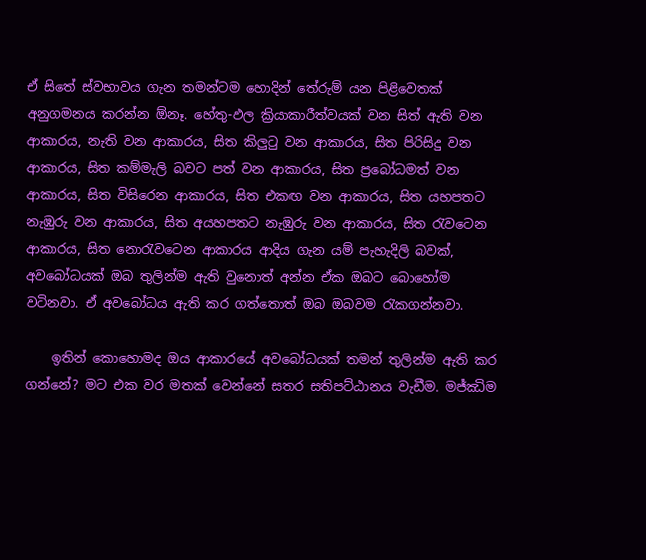ඒ සිතේ ස්වභාවය ගැන තමන්ටම හොදින් තේරුම් යන පිළිවෙතක් අනුගමනය කරන්න ඕනෑ. හේතු-ඵල ක්‍රියාකාරීත්වයක් වන සිත් ඇති වන ආකාරය, නැති වන ආකාරය, සිත කිලුටු වන ආකාරය, සිත පිරිසිදු වන ආකාරය, සිත කම්මැලි බවට පත් වන ආකාරය, සිත ප්‍රබෝධමත් වන ආකාරය, සිත විසිරෙන ආකාරය, සිත එකඟ වන ආකාරය, සිත යහපතට නැඹුරු වන ආකාරය, සිත අයහපතට නැඹුරු වන ආකාරය, සිත රැවටෙන ආකාරය, සිත නොරැවටෙන ආකාරය ආදිය ගැන යම් පැහැදිලි බවක්, අවබෝධයක් ඔබ තුලින්ම ඇති වුනොත් අන්න ඒක ඔබට බොහෝම වටිනවා. ඒ අවබෝධය ඇති කර ගත්තොත් ඔබ ඔබවම රැකගන්නවා.

    ඉතින් කොහොමද ඔය ආකාරයේ අවබෝධයක් තමන් තුලින්ම ඇති කර ගන්නේ? මට එක වර මතක් වෙන්නේ සතර සතිපට්ඨානය වැඩීම. මජ්ඣිම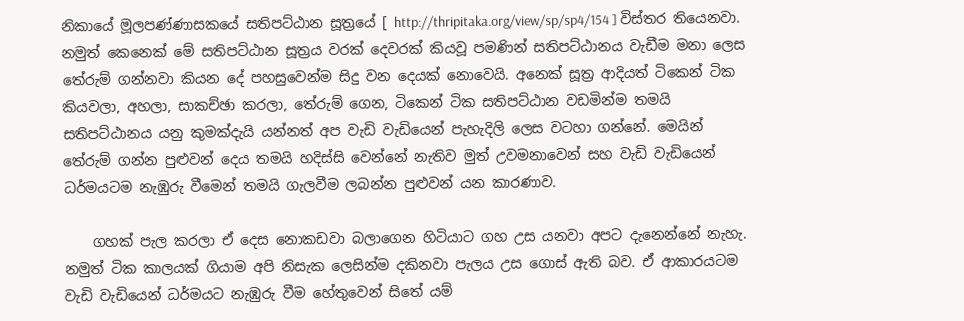නිකායේ මූලපණ්ණාසකයේ සතිපට්ඨාන සූත්‍රයේ [ http://thripitaka.org/view/sp/sp4/154 ] විස්තර තියෙනවා. නමුත් කෙනෙක් මේ සතිපට්ඨාන සූත්‍රය වරක් දෙවරක් කියවූ පමණින් සතිපට්ඨානය වැඩීම මනා ලෙස තේරුම් ගන්නවා කියන දේ පහසුවෙන්ම සිදු වන දෙයක් නොවෙයි. අනෙක් සූත්‍ර ආදියත් ටිකෙන් ටික කියවලා, අහලා, සාකච්ඡා කරලා, තේරුම් ගෙන, ටිකෙන් ටික සතිපට්ඨාන වඩමින්ම තමයි සතිපට්ඨානය යනු කුමක්දැයි යන්නත් අප වැඩි වැඩියෙන් පැහැදිලි ලෙස වටහා ගන්නේ. මෙයින් තේරුම් ගන්න පුළුවන් දෙය තමයි හදිස්සි වෙන්නේ නැතිව මුත් උවමනාවෙන් සහ වැඩි වැඩියෙන් ධර්මයටම නැඹුරු වීමෙන් තමයි ගැලවීම ලබන්න පුළුවන් යන කාරණාව.

    ගහක් පැල කරලා ඒ දෙස නොකඩවා බලාගෙන හිටියාට ගහ උස යනවා අපට දැනෙන්නේ නැහැ. නමුත් ටික කාලයක් ගියාම අපි නිසැක ලෙසින්ම දකිනවා පැලය උස ගොස් ඇති බව. ඒ ආකාරයටම වැඩි වැඩියෙන් ධර්මයට නැඹුරු වීම හේතුවෙන් සිතේ යම්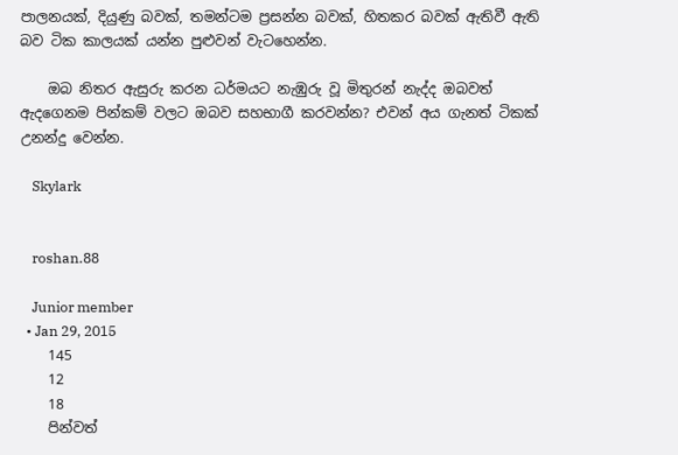පාලනයක්, දියුණු බවක්, තමන්ටම ප්‍රසන්න බවක්, හිතකර බවක් ඇතිවී ඇති බව ටික කාලයක් යන්න පුළුවන් වැටහෙන්න.

    ඔබ නිතර ඇසුරු කරන ධර්මයට නැඹුරු වූ මිතුරන් නැද්ද ඔබවත් ඇදගෙනම පින්කම් වලට ඔබව සහභාගී කරවන්න? එවන් අය ගැනත් ටිකක් උනන්දු වෙන්න.

    Skylark


    roshan.88

    Junior member
  • Jan 29, 2015
    145
    12
    18
    පින්වත්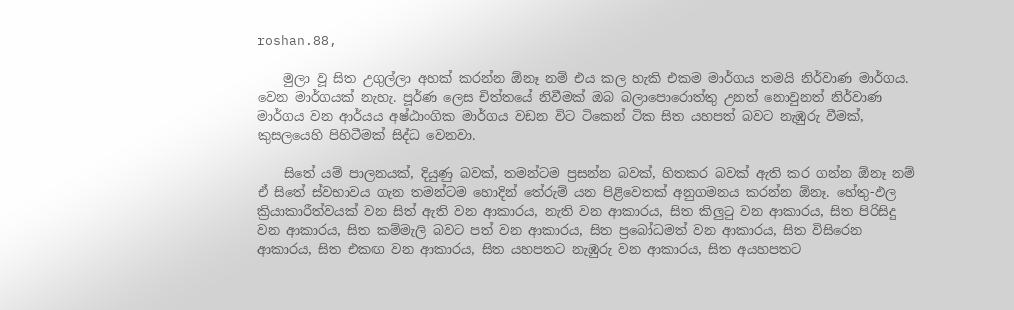roshan.88,

    මුලා වූ සිත උගුල්ලා අහක් කරන්න ඕනෑ නම් එය කල හැකි එකම මාර්ගය තමයි නිර්වාණ මාර්ගය. වෙන මාර්ගයක් නැහැ. පූර්ණ ලෙස චිත්තයේ නිවීමක් ඔබ බලාපොරොත්තු උනත් නොවුනත් නිර්වාණ මාර්ගය වන ආර්යය අෂ්ඨාංගික මාර්ගය වඩන විට ටිකෙන් ටික සිත යහපත් බවට නැඹුරු වීමක්, කුසලයෙහි පිහිටීමක් සිද්ධ වෙනවා.

    සිතේ යම් පාලනයක්, දියුණු බවක්, තමන්ටම ප්‍රසන්න බවක්, හිතකර බවක් ඇති කර ගන්න ඕනෑ නම් ඒ සිතේ ස්වභාවය ගැන තමන්ටම හොදින් තේරුම් යන පිළිවෙතක් අනුගමනය කරන්න ඕනෑ. හේතු-ඵල ක්‍රියාකාරීත්වයක් වන සිත් ඇති වන ආකාරය, නැති වන ආකාරය, සිත කිලුටු වන ආකාරය, සිත පිරිසිදු වන ආකාරය, සිත කම්මැලි බවට පත් වන ආකාරය, සිත ප්‍රබෝධමත් වන ආකාරය, සිත විසිරෙන ආකාරය, සිත එකඟ වන ආකාරය, සිත යහපතට නැඹුරු වන ආකාරය, සිත අයහපතට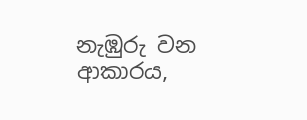නැඹුරු වන ආකාරය,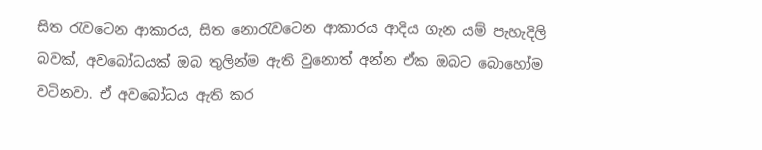සිත රැවටෙන ආකාරය, සිත නොරැවටෙන ආකාරය ආදිය ගැන යම් පැහැදිලි බවක්, අවබෝධයක් ඔබ තුලින්ම ඇති වුනොත් අන්න ඒක ඔබට බොහෝම වටිනවා. ඒ අවබෝධය ඇති කර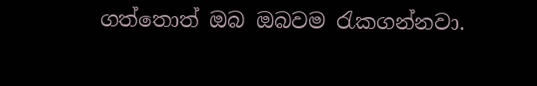ගත්තොත් ඔබ ඔබවම රැකගන්නවා.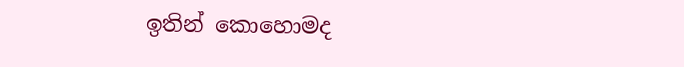ඉතින් කොහොමද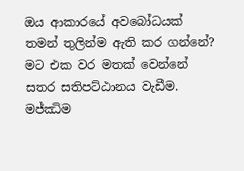ඔය ආකාරයේ අවබෝධයක් තමන් තුලින්ම ඇති කර ගන්නේ? මට එක වර මතක් වෙන්නේ සතර සතිපට්ඨානය වැඩීම. මජ්ඣිම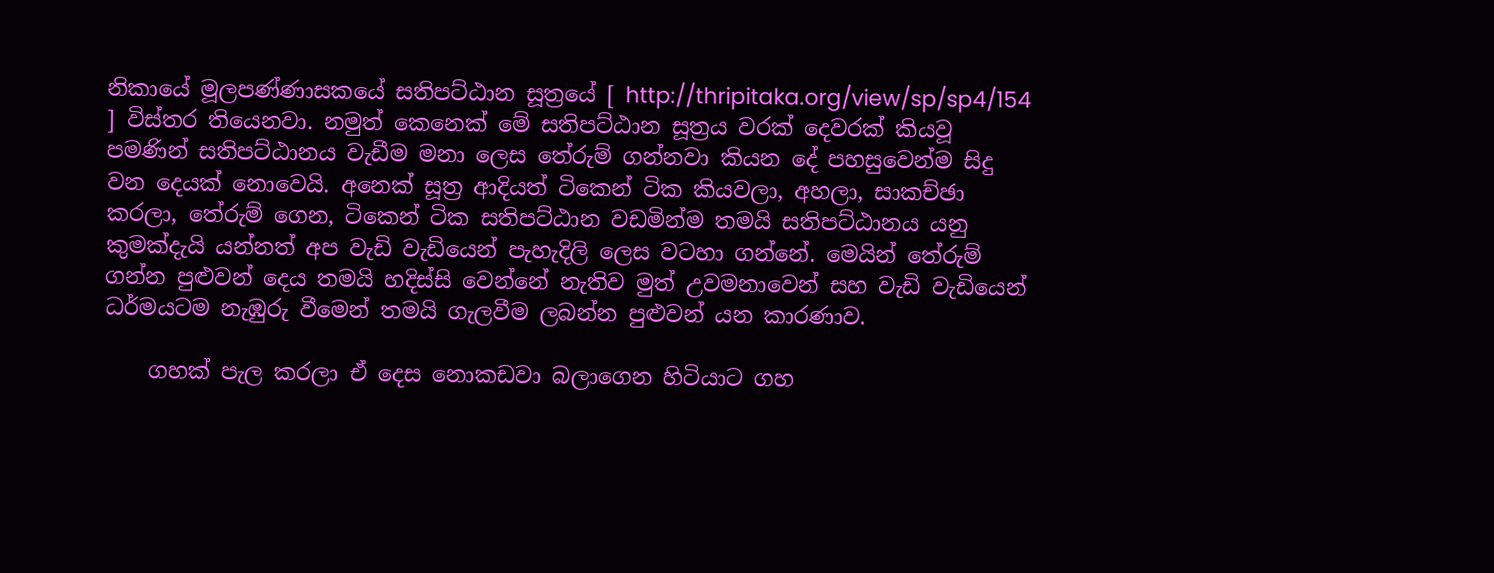නිකායේ මූලපණ්ණාසකයේ සතිපට්ඨාන සූත්‍රයේ [ http://thripitaka.org/view/sp/sp4/154 ] විස්තර තියෙනවා. නමුත් කෙනෙක් මේ සතිපට්ඨාන සූත්‍රය වරක් දෙවරක් කියවූ පමණින් සතිපට්ඨානය වැඩීම මනා ලෙස තේරුම් ගන්නවා කියන දේ පහසුවෙන්ම සිදු වන දෙයක් නොවෙයි. අනෙක් සූත්‍ර ආදියත් ටිකෙන් ටික කියවලා, අහලා, සාකච්ඡා කරලා, තේරුම් ගෙන, ටිකෙන් ටික සතිපට්ඨාන වඩමින්ම තමයි සතිපට්ඨානය යනු කුමක්දැයි යන්නත් අප වැඩි වැඩියෙන් පැහැදිලි ලෙස වටහා ගන්නේ. මෙයින් තේරුම් ගන්න පුළුවන් දෙය තමයි හදිස්සි වෙන්නේ නැතිව මුත් උවමනාවෙන් සහ වැඩි වැඩියෙන් ධර්මයටම නැඹුරු වීමෙන් තමයි ගැලවීම ලබන්න පුළුවන් යන කාරණාව.

    ගහක් පැල කරලා ඒ දෙස නොකඩවා බලාගෙන හිටියාට ගහ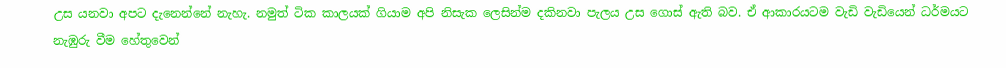උස යනවා අපට දැනෙන්නේ නැහැ. නමුත් ටික කාලයක් ගියාම අපි නිසැක ලෙසින්ම දකිනවා පැලය උස ගොස් ඇති බව. ඒ ආකාරයටම වැඩි වැඩියෙන් ධර්මයට නැඹුරු වීම හේතුවෙන්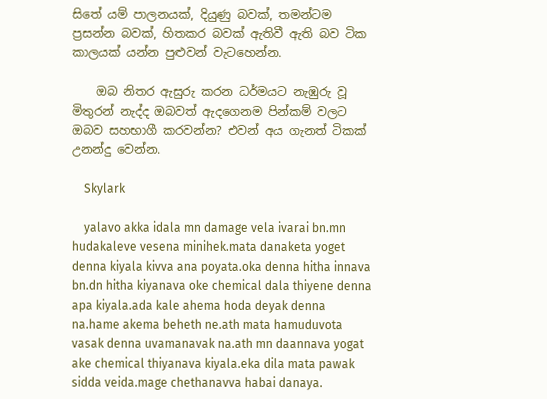සිතේ යම් පාලනයක්, දියුණු බවක්, තමන්ටම ප්‍රසන්න බවක්, හිතකර බවක් ඇතිවී ඇති බව ටික කාලයක් යන්න පුළුවන් වැටහෙන්න.

    ඔබ නිතර ඇසුරු කරන ධර්මයට නැඹුරු වූ මිතුරන් නැද්ද ඔබවත් ඇදගෙනම පින්කම් වලට ඔබව සහභාගී කරවන්න? එවන් අය ගැනත් ටිකක් උනන්දු වෙන්න.

    Skylark

    yalavo akka idala mn damage vela ivarai bn.mn hudakaleve vesena minihek.mata danaketa yoget denna kiyala kivva ana poyata.oka denna hitha innava bn.dn hitha kiyanava oke chemical dala thiyene denna apa kiyala.ada kale ahema hoda deyak denna na.hame akema beheth ne.ath mata hamuduvota vasak denna uvamanavak na.ath mn daannava yogat ake chemical thiyanava kiyala.eka dila mata pawak sidda veida.mage chethanavva habai danaya.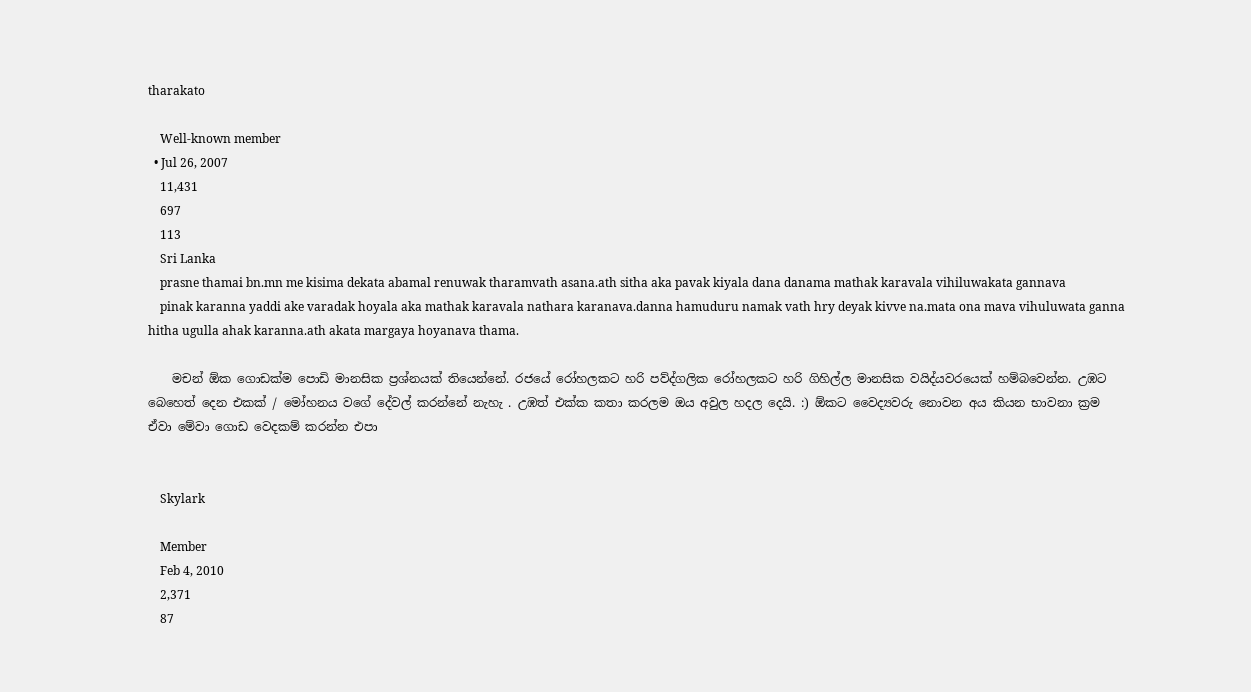tharakato

    Well-known member
  • Jul 26, 2007
    11,431
    697
    113
    Sri Lanka
    prasne thamai bn.mn me kisima dekata abamal renuwak tharamvath asana.ath sitha aka pavak kiyala dana danama mathak karavala vihiluwakata gannava
    pinak karanna yaddi ake varadak hoyala aka mathak karavala nathara karanava.danna hamuduru namak vath hry deyak kivve na.mata ona mava vihuluwata ganna hitha ugulla ahak karanna.ath akata margaya hoyanava thama.

    මචන් ඕක ගොඩක්ම පොඩි මානසික ප්‍රශ්නයක් තියෙන්නේ. රජයේ රෝහලකට හරි පව්ද්ගලික රෝහලකට හරි ගිහිල්ල මානසික වයිද්යවරයෙක් හම්බවෙන්න. උඹට බෙහෙත් දෙන එකක් / මෝහනය වගේ දේවල් කරන්නේ නැහැ . උඹත් එක්ක කතා කරලම ඔය අවුල හදල දෙයි. :) ඕකට වෛද්‍යවරු නොවන අය කියන භාවනා ක්‍රම ඒවා මේවා ගොඩ වෙදකම් කරන්න එපා


    Skylark

    Member
    Feb 4, 2010
    2,371
    87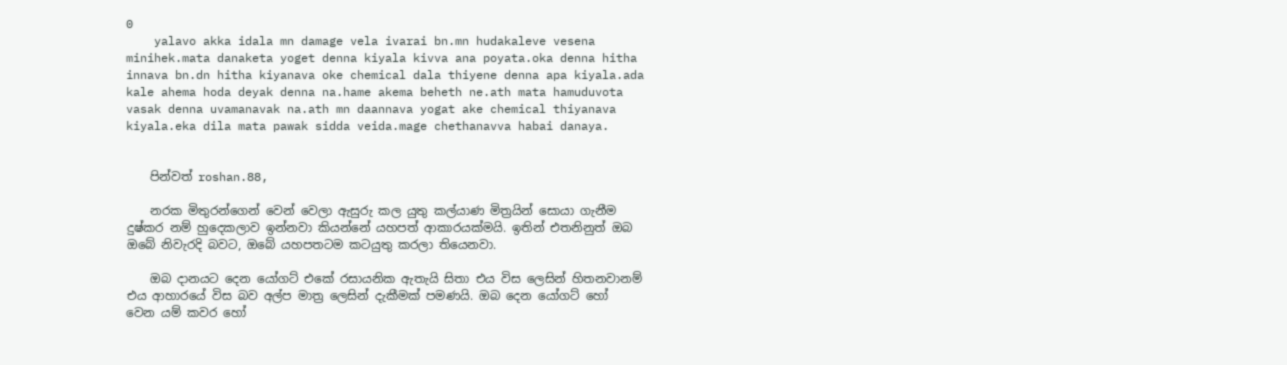0
    yalavo akka idala mn damage vela ivarai bn.mn hudakaleve vesena minihek.mata danaketa yoget denna kiyala kivva ana poyata.oka denna hitha innava bn.dn hitha kiyanava oke chemical dala thiyene denna apa kiyala.ada kale ahema hoda deyak denna na.hame akema beheth ne.ath mata hamuduvota vasak denna uvamanavak na.ath mn daannava yogat ake chemical thiyanava kiyala.eka dila mata pawak sidda veida.mage chethanavva habai danaya.


    පින්වත් roshan.88,

    නරක මිතුරන්ගෙන් වෙන් වෙලා ඇසුරු කල යුතු කල්යාණ මිත්‍රයින් සොයා ගැනීම දුෂ්කර නම් හුදෙකලාව ඉන්නවා කියන්නේ යහපත් ආකාරයක්මයි. ඉතින් එතනිනුත් ඔබ ඔබේ නිවැරදි බවට, ඔබේ යහපතටම කටයුතු කරලා තියෙනවා.

    ඔබ දානයට දෙන යෝගට් එකේ රසායනික ඇතැයි සිතා එය විස ලෙසින් හිතනවානම් එය ආහාරයේ විස බව අල්ප මාත්‍ර ලෙසින් දැකීමක් පමණයි. ඔබ දෙන යෝගට් හෝ වෙන යම් කවර හෝ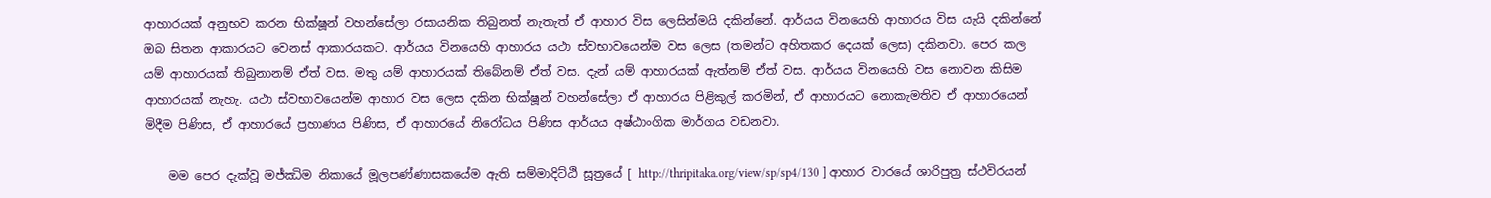ආහාරයක් අනුභව කරන භික්ෂූන් වහන්සේලා රසායනික තිබුනත් නැතැත් ඒ ආහාර විස ලෙසින්මයි දකින්නේ. ආර්යය විනයෙහි ආහාරය විස යැයි දකින්නේ ඔබ සිතන ආකාරයට වෙනස් ආකාරයකට. ආර්යය විනයෙහි ආහාරය යථා ස්වභාවයෙන්ම වස ලෙස (තමන්ට අහිතකර දෙයක් ලෙස) දකිනවා. පෙර කල යම් ආහාරයක් තිබුනානම් ඒත් වස. මතු යම් ආහාරයක් තිබේනම් ඒත් වස. දැන් යම් ආහාරයක් ඇත්නම් ඒත් වස. ආර්යය විනයෙහි වස නොවන කිසිම ආහාරයක් නැහැ. යථා ස්වභාවයෙන්ම ආහාර වස ලෙස දකින භික්ෂූන් වහන්සේලා ඒ ආහාරය පිළිකුල් කරමින්, ඒ ආහාරයට නොකැමතිව ඒ ආහාරයෙන් මිදීම පිණිස, ඒ ආහාරයේ ප්‍රහාණය පිණිස, ඒ ආහාරයේ නිරෝධය පිණිස ආර්යය අෂ්ඨාංගික මාර්ගය වඩනවා.

    මම පෙර දැක්වූ මජ්ඣිම නිකායේ මූලපණ්ණාසකයේම ඇති සම්මාදිට්ඨි සූත්‍රයේ [ http://thripitaka.org/view/sp/sp4/130 ] ආහාර වාරයේ ශාරිපුත්‍ර ස්ථවිරයන්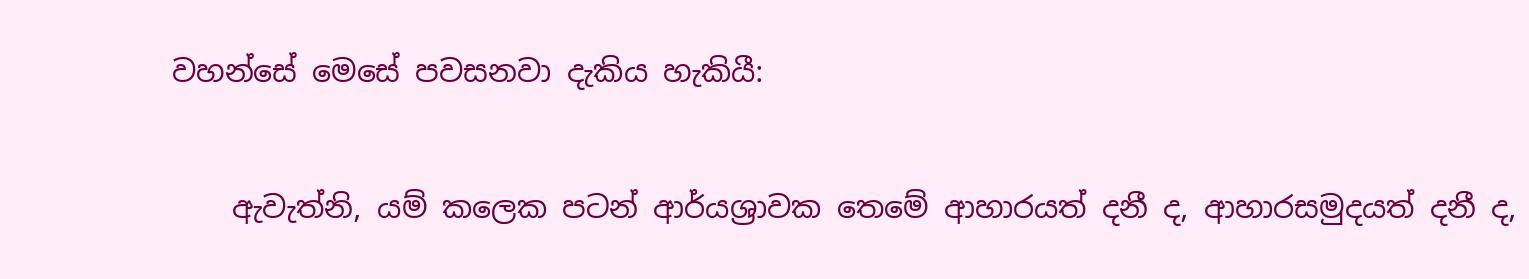වහන්සේ මෙසේ පවසනවා දැකිය හැකියී:

    ඇවැත්නි, යම් කලෙක පටන් ආර්යශ්‍රාවක තෙමේ ආහාරයත් දනී ද, ආහාරසමුදයත් දනී ද,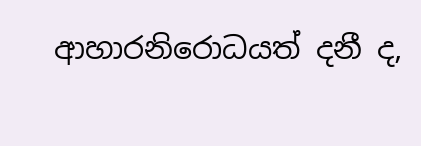ආහාරනිරොධයත් දනී ද,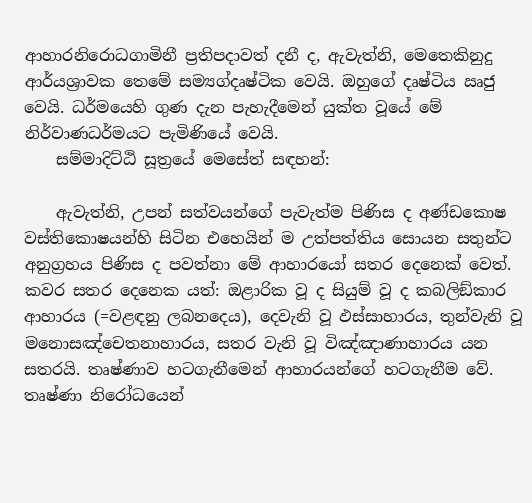ආහාරනිරොධගාමිනී ප්‍රතිපදාවත් දනී ද, ඇවැත්නි, මෙතෙකිනුදු ආර්යශ්‍රාවක තෙමේ සම්‍යග්දෘෂ්ටික වෙයි. ඔහුගේ දෘෂ්ටිය ඍජු වෙයි. ධර්මයෙහි ගුණ දැන පැහැදීමෙන් යුක්ත වූයේ මේ නිර්වාණධර්මයට පැමිණියේ වෙයි.
    සම්මාදිට්ඨි සූත්‍රයේ මෙසේත් සඳහන්:

    ඇවැත්නි, උපන් සත්වයන්ගේ පැවැත්ම පිණිස ද අණ්ඩකොෂ වස්තිකොෂයන්හි සිටින එහෙයින් ම උත්පත්තිය සොයන සතුන්ට අනුග්‍රහය පිණිස ද පවත්නා මේ ආහාරයෝ සතර දෙනෙක් වෙත්. කවර සතර දෙනෙක යත්: ඔළාරික වූ ද සියුම් වූ ද කබලිඞ්කාර ආහාරය (=වළඳනු ලබනදෙය), දෙවැනි වූ ඵස්සාහාරය, තුන්වැනි වූ මනොසඤ්චෙතනාහාරය, සතර වැනි වූ විඤ්ඤාණාහාරය යන සතරයි. තෘෂ්ණාව හටගැනීමෙන් ආහාරයන්ගේ හටගැනීම වේ. තෘෂ්ණා නිරෝධයෙන්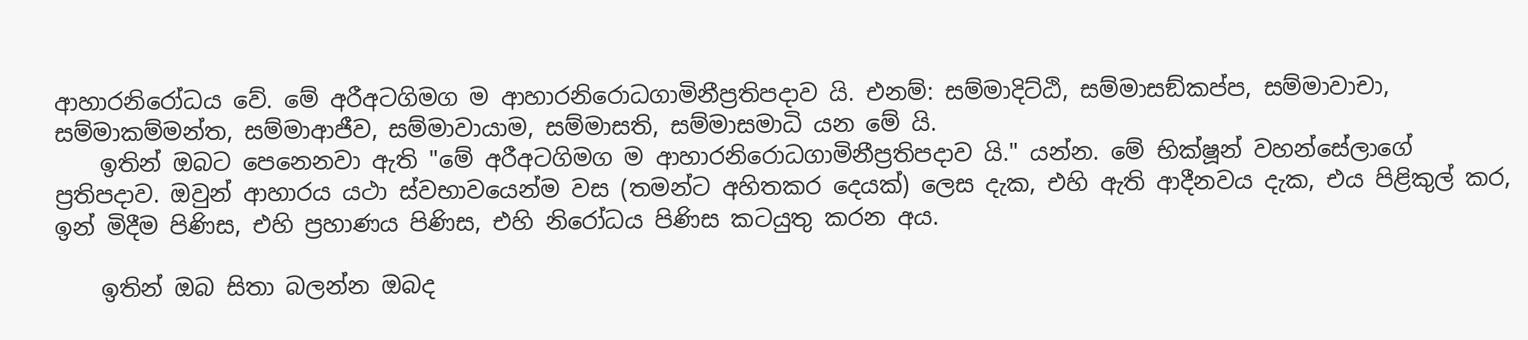ආහාරනිරෝධය වේ. මේ අරීඅටගිමග ම ආහාරනිරොධගාමිනීප්‍රතිපදාව යි. එනම්: සම්මාදිට්ඨි, සම්මාසඞ්කප්ප, සම්මාවාචා, සම්මාකම්මන්ත, සම්මාආජීව, සම්මාවායාම, සම්මාසති, සම්මාසමාධි යන මේ යි.
    ඉතින් ඔබට පෙනෙනවා ඇති "මේ අරීඅටගිමග ම ආහාරනිරොධගාමිනීප්‍රතිපදාව යි." යන්න. මේ භික්ෂූන් වහන්සේලාගේ ප්‍රතිපදාව. ඔවුන් ආහාරය යථා ස්වභාවයෙන්ම වස (තමන්ට අහිතකර දෙයක්) ලෙස දැක, එහි ඇති ආදීනවය දැක, එය පිළිකුල් කර, ඉන් මිදීම පිණිස, එහි ප්‍රහාණය පිණිස, එහි නිරෝධය පිණිස කටයුතු කරන අය.

    ඉතින් ඔබ සිතා බලන්න ඔබද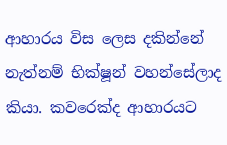ආහාරය විස ලෙස දකින්නේ නැත්නම් භික්ෂූන් වහන්සේලාද කියා. කවරෙක්ද ආහාරයට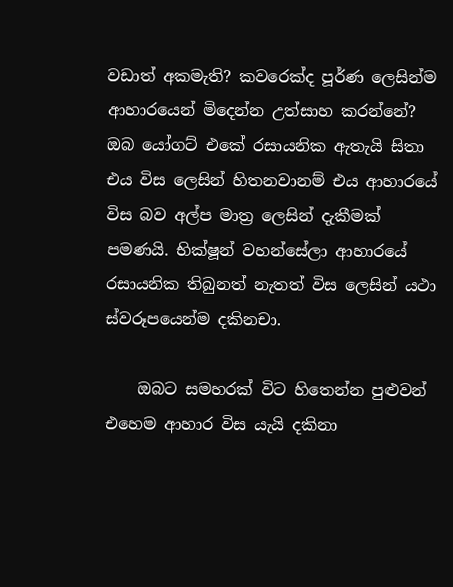වඩාත් අකමැති? කවරෙක්ද පූර්ණ ලෙසින්ම ආහාරයෙන් මිදෙන්න උත්සාහ කරන්නේ? ඔබ යෝගට් එකේ රසායනික ඇතැයි සිතා එය විස ලෙසින් හිතනවානම් එය ආහාරයේ විස බව අල්ප මාත්‍ර ලෙසින් දැකීමක් පමණයි. භික්ෂූන් වහන්සේලා ආහාරයේ රසායනික තිබුනත් නැතත් විස ලෙසින් යථා ස්වරූපයෙන්ම දකිනචා.

    ඔබට සමහරක් විට හිතෙන්න පුළුවන් එහෙම ආහාර විස යැයි දකිනා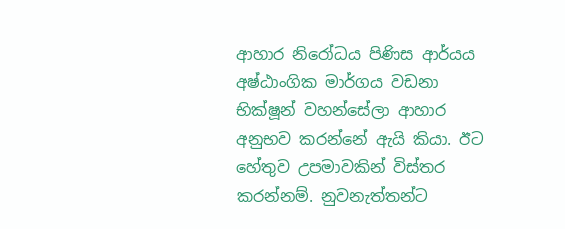ආහාර නිරෝධය පිණිස ආර්යය අෂ්ඨාංගික මාර්ගය වඩනා භික්ෂූන් වහන්සේලා ආහාර අනුභව කරන්නේ ඇයි කියා. ඊට හේතුව උපමාවකින් විස්තර කරන්නම්. නුවනැත්තන්ට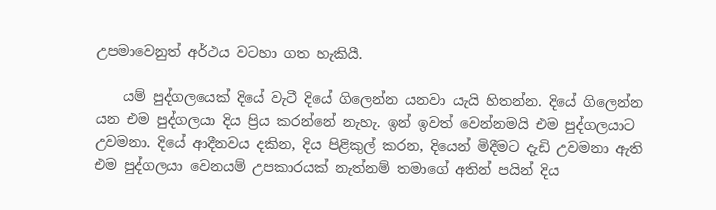උපමාවෙනුත් අර්ථය වටහා ගත හැකියී.

    යම් පුද්ගලයෙක් දියේ වැටී දියේ ගිලෙන්න යනවා යැයි හිතන්න. දියේ ගිලෙන්න යන එම පුද්ගලයා දිය ප්‍රිය කරන්නේ නැහැ. ඉන් ඉවත් වෙන්නමයි එම පුද්ගලයාට උවමනා. දියේ ආදීනවය දකින, දිය පිළිකුල් කරන, දියෙන් මිදීමට දැඩි උවමනා ඇති එම පුද්ගලයා වෙනයම් උපකාරයක් නැත්නම් තමාගේ අතින් පයින් දිය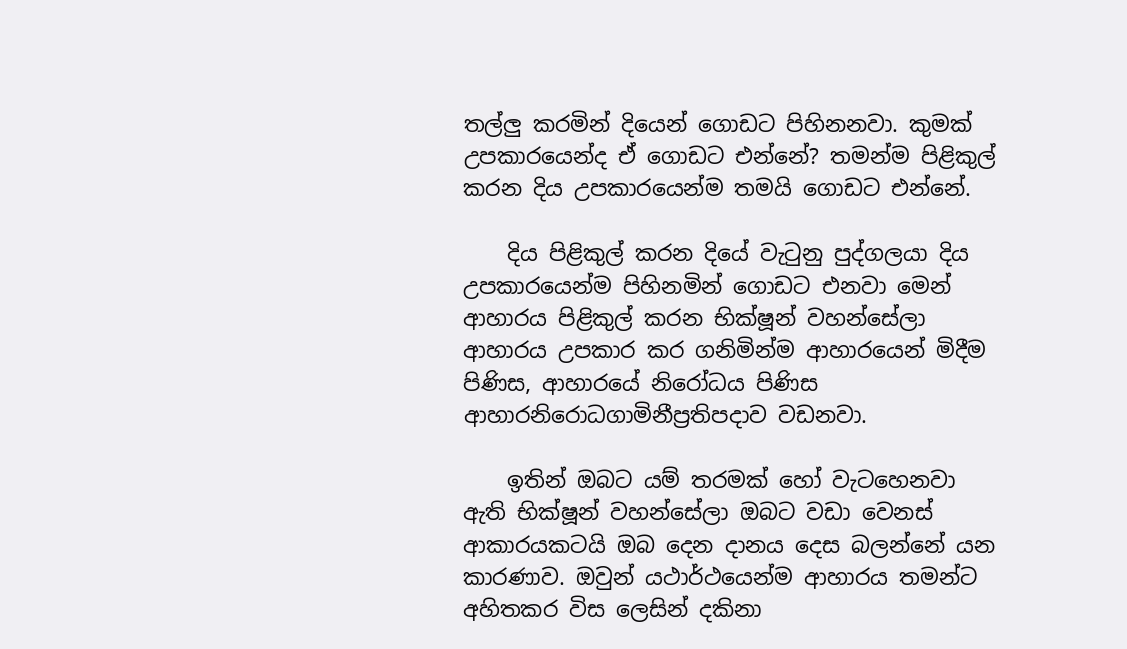තල්ලු කරමින් දියෙන් ගොඩට පිහිනනවා. කුමක් උපකාරයෙන්ද ඒ ගොඩට එන්නේ? තමන්ම පිළිකුල් කරන දිය උපකාරයෙන්ම තමයි ගොඩට එන්නේ.

    දිය පිළිකුල් කරන දියේ වැටුනු පුද්ගලයා දිය උපකාරයෙන්ම පිහිනමින් ගොඩට එනවා මෙන් ආහාරය පිළිකුල් කරන භික්ෂූන් වහන්සේලා ආහාරය උපකාර කර ගනිමින්ම ආහාරයෙන් මිදීම පිණිස, ආහාරයේ නිරෝධය පිණිස ආහාරනිරොධගාමිනීප්‍රතිපදාව වඩනවා.

    ඉතින් ඔබට යම් තරමක් හෝ වැටහෙනවා ඇති භික්ෂූන් වහන්සේලා ඔබට වඩා වෙනස් ආකාරයකටයි ඔබ දෙන දානය දෙස බලන්නේ යන කාරණාව. ඔවුන් යථාර්ථයෙන්ම ආහාරය තමන්ට අහිතකර විස ලෙසින් දකිනා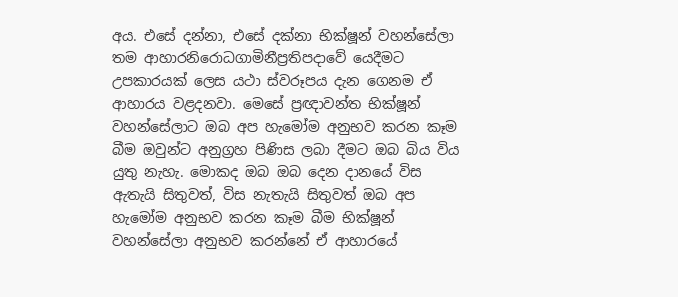අය. එසේ දන්නා, එසේ දක්නා භික්ෂූන් වහන්සේලා තම ආහාරනිරොධගාමිනීප්‍රතිපදාවේ යෙදීමට උපකාරයක් ලෙස යථා ස්වරූපය දැන ගෙනම ඒ ආහාරය වළදනවා. මෙසේ ප්‍රඥාවන්ත භික්ෂූන් වහන්සේලාට ඔබ අප හැමෝම අනුභව කරන කෑම බීම ඔවුන්ට අනුග්‍රහ පිණිස ලබා දීමට ඔබ බිය විය යුතු නැහැ. මොකද ඔබ ඔබ දෙන දානයේ විස ඇතැයි සිතුවත්, විස නැතැයි සිතුවත් ඔබ අප හැමෝම අනුභව කරන කෑම බීම භික්ෂූන් වහන්සේලා අනුභව කරන්නේ ඒ ආහාරයේ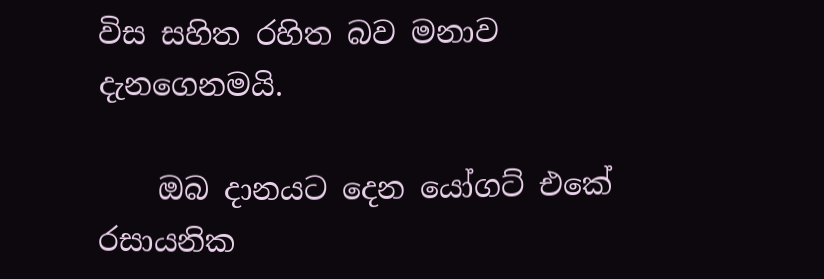විස සහිත රහිත බව මනාව දැනගෙනමයි.

    ඔබ දානයට දෙන යෝගට් එකේ රසායනික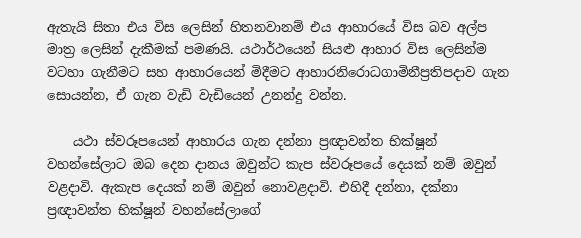ඇතැයි සිතා එය විස ලෙසින් හිතනවානම් එය ආහාරයේ විස බව අල්ප මාත්‍ර ලෙසින් දැකීමක් පමණයි. යථාර්ථයෙන් සියළු ආහාර විස ලෙසින්ම වටහා ගැනීමට සහ ආහාරයෙන් මිදීමට ආහාරනිරොධගාමිනීප්‍රතිපදාව ගැන සොයන්න, ඒ ගැන වැඩි වැඩියෙන් උනන්දු වන්න.

    යථා ස්වරූපයෙන් ආහාරය ගැන දන්නා ප්‍රඥාවන්ත භික්ෂූන් වහන්සේලාට ඔබ දෙන දානය ඔවුන්ට කැප ස්වරූපයේ දෙයක් නම් ඔවුන් වළදාවි. ඇකැප දෙයක් නම් ඔවුන් නොවළදාවි. එහිදී දන්නා, දක්නා ප්‍රඥාවන්ත භික්ෂූන් වහන්සේලාගේ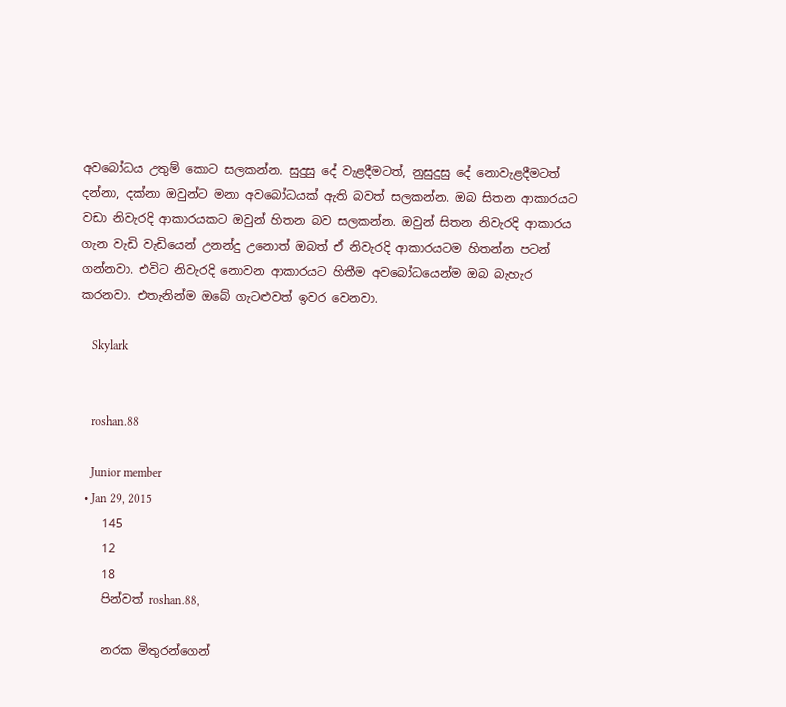අවබෝධය උතුම් කොට සලකන්න. සුදුසු දේ වැළදීමටත්, නුසුදුසු දේ නොවැළදීමටත් දන්නා, දක්නා ඔවුන්ට මනා අවබෝධයක් ඇති බවත් සලකන්න. ඔබ සිතන ආකාරයට වඩා නිවැරදි ආකාරයකට ඔවුන් හිතන බව සලකන්න. ඔවුන් සිතන නිවැරදි ආකාරය ගැන වැඩි වැඩියෙන් උනන්දු උනොත් ඔබත් ඒ නිවැරදි ආකාරයටම හිතන්න පටන් ගන්නවා. එවිට නිවැරදි නොවන ආකාරයට හිතීම අවබෝධයෙන්ම ඔබ බැහැර කරනවා. එතැනින්ම ඔබේ ගැටළුවත් ඉවර වෙනවා.

    Skylark


    roshan.88

    Junior member
  • Jan 29, 2015
    145
    12
    18
    පින්වත් roshan.88,

    නරක මිතුරන්ගෙන්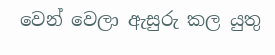වෙන් වෙලා ඇසුරු කල යුතු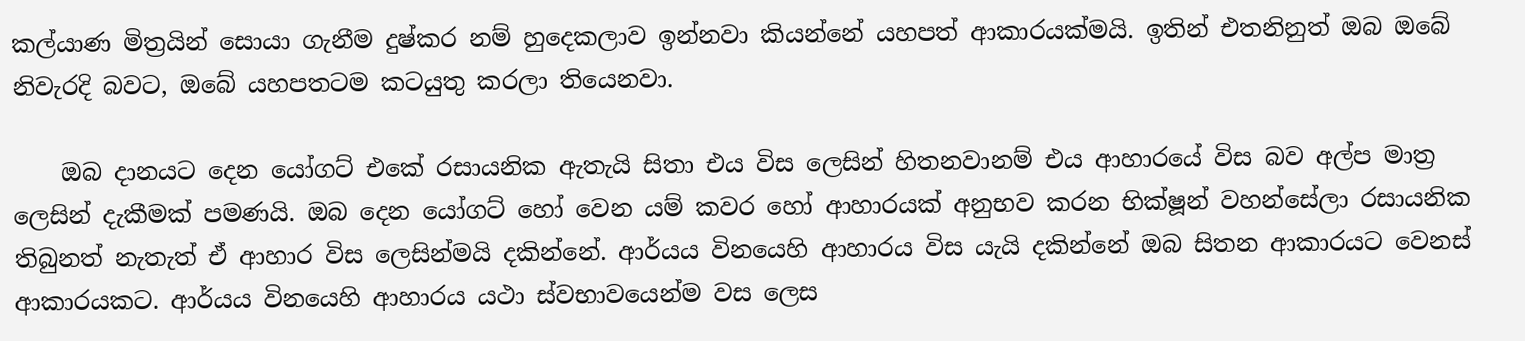කල්යාණ මිත්‍රයින් සොයා ගැනීම දුෂ්කර නම් හුදෙකලාව ඉන්නවා කියන්නේ යහපත් ආකාරයක්මයි. ඉතින් එතනිනුත් ඔබ ඔබේ නිවැරදි බවට, ඔබේ යහපතටම කටයුතු කරලා තියෙනවා.

    ඔබ දානයට දෙන යෝගට් එකේ රසායනික ඇතැයි සිතා එය විස ලෙසින් හිතනවානම් එය ආහාරයේ විස බව අල්ප මාත්‍ර ලෙසින් දැකීමක් පමණයි. ඔබ දෙන යෝගට් හෝ වෙන යම් කවර හෝ ආහාරයක් අනුභව කරන භික්ෂූන් වහන්සේලා රසායනික තිබුනත් නැතැත් ඒ ආහාර විස ලෙසින්මයි දකින්නේ. ආර්යය විනයෙහි ආහාරය විස යැයි දකින්නේ ඔබ සිතන ආකාරයට වෙනස් ආකාරයකට. ආර්යය විනයෙහි ආහාරය යථා ස්වභාවයෙන්ම වස ලෙස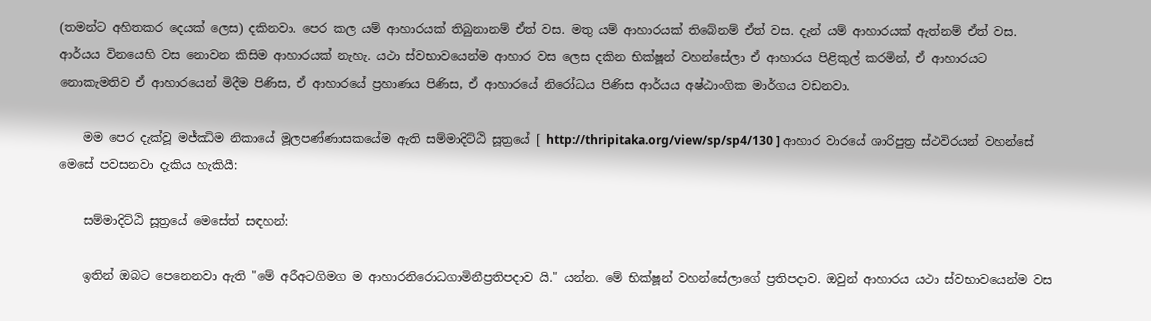(තමන්ට අහිතකර දෙයක් ලෙස) දකිනවා. පෙර කල යම් ආහාරයක් තිබුනානම් ඒත් වස. මතු යම් ආහාරයක් තිබේනම් ඒත් වස. දැන් යම් ආහාරයක් ඇත්නම් ඒත් වස. ආර්යය විනයෙහි වස නොවන කිසිම ආහාරයක් නැහැ. යථා ස්වභාවයෙන්ම ආහාර වස ලෙස දකින භික්ෂූන් වහන්සේලා ඒ ආහාරය පිළිකුල් කරමින්, ඒ ආහාරයට නොකැමතිව ඒ ආහාරයෙන් මිදීම පිණිස, ඒ ආහාරයේ ප්‍රහාණය පිණිස, ඒ ආහාරයේ නිරෝධය පිණිස ආර්යය අෂ්ඨාංගික මාර්ගය වඩනවා.

    මම පෙර දැක්වූ මජ්ඣිම නිකායේ මූලපණ්ණාසකයේම ඇති සම්මාදිට්ඨි සූත්‍රයේ [ http://thripitaka.org/view/sp/sp4/130 ] ආහාර වාරයේ ශාරිපුත්‍ර ස්ථවිරයන් වහන්සේ මෙසේ පවසනවා දැකිය හැකියී:

    සම්මාදිට්ඨි සූත්‍රයේ මෙසේත් සඳහන්:

    ඉතින් ඔබට පෙනෙනවා ඇති "මේ අරීඅටගිමග ම ආහාරනිරොධගාමිනීප්‍රතිපදාව යි." යන්න. මේ භික්ෂූන් වහන්සේලාගේ ප්‍රතිපදාව. ඔවුන් ආහාරය යථා ස්වභාවයෙන්ම වස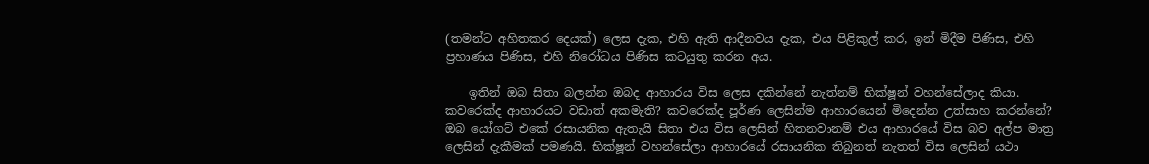(තමන්ට අහිතකර දෙයක්) ලෙස දැක, එහි ඇති ආදීනවය දැක, එය පිළිකුල් කර, ඉන් මිදීම පිණිස, එහි ප්‍රහාණය පිණිස, එහි නිරෝධය පිණිස කටයුතු කරන අය.

    ඉතින් ඔබ සිතා බලන්න ඔබද ආහාරය විස ලෙස දකින්නේ නැත්නම් භික්ෂූන් වහන්සේලාද කියා. කවරෙක්ද ආහාරයට වඩාත් අකමැති? කවරෙක්ද පූර්ණ ලෙසින්ම ආහාරයෙන් මිදෙන්න උත්සාහ කරන්නේ? ඔබ යෝගට් එකේ රසායනික ඇතැයි සිතා එය විස ලෙසින් හිතනවානම් එය ආහාරයේ විස බව අල්ප මාත්‍ර ලෙසින් දැකීමක් පමණයි. භික්ෂූන් වහන්සේලා ආහාරයේ රසායනික තිබුනත් නැතත් විස ලෙසින් යථා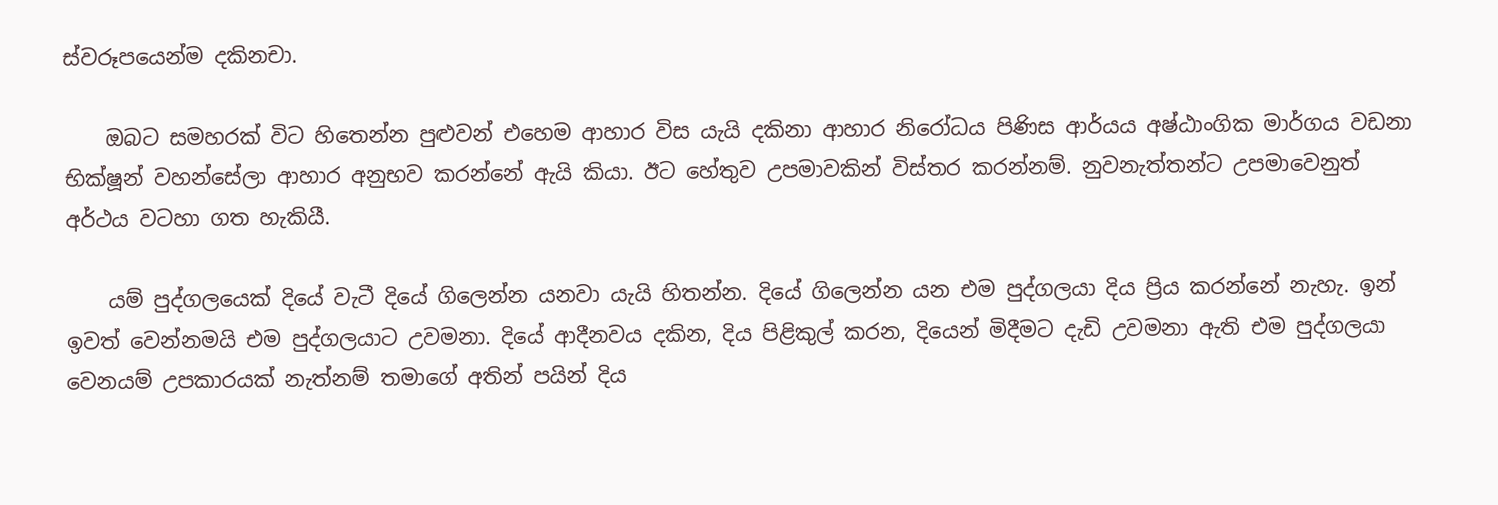ස්වරූපයෙන්ම දකිනචා.

    ඔබට සමහරක් විට හිතෙන්න පුළුවන් එහෙම ආහාර විස යැයි දකිනා ආහාර නිරෝධය පිණිස ආර්යය අෂ්ඨාංගික මාර්ගය වඩනා භික්ෂූන් වහන්සේලා ආහාර අනුභව කරන්නේ ඇයි කියා. ඊට හේතුව උපමාවකින් විස්තර කරන්නම්. නුවනැත්තන්ට උපමාවෙනුත් අර්ථය වටහා ගත හැකියී.

    යම් පුද්ගලයෙක් දියේ වැටී දියේ ගිලෙන්න යනවා යැයි හිතන්න. දියේ ගිලෙන්න යන එම පුද්ගලයා දිය ප්‍රිය කරන්නේ නැහැ. ඉන් ඉවත් වෙන්නමයි එම පුද්ගලයාට උවමනා. දියේ ආදීනවය දකින, දිය පිළිකුල් කරන, දියෙන් මිදීමට දැඩි උවමනා ඇති එම පුද්ගලයා වෙනයම් උපකාරයක් නැත්නම් තමාගේ අතින් පයින් දිය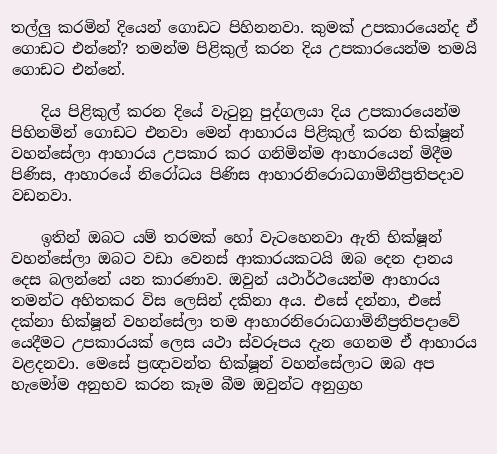තල්ලු කරමින් දියෙන් ගොඩට පිහිනනවා. කුමක් උපකාරයෙන්ද ඒ ගොඩට එන්නේ? තමන්ම පිළිකුල් කරන දිය උපකාරයෙන්ම තමයි ගොඩට එන්නේ.

    දිය පිළිකුල් කරන දියේ වැටුනු පුද්ගලයා දිය උපකාරයෙන්ම පිහිනමින් ගොඩට එනවා මෙන් ආහාරය පිළිකුල් කරන භික්ෂූන් වහන්සේලා ආහාරය උපකාර කර ගනිමින්ම ආහාරයෙන් මිදීම පිණිස, ආහාරයේ නිරෝධය පිණිස ආහාරනිරොධගාමිනීප්‍රතිපදාව වඩනවා.

    ඉතින් ඔබට යම් තරමක් හෝ වැටහෙනවා ඇති භික්ෂූන් වහන්සේලා ඔබට වඩා වෙනස් ආකාරයකටයි ඔබ දෙන දානය දෙස බලන්නේ යන කාරණාව. ඔවුන් යථාර්ථයෙන්ම ආහාරය තමන්ට අහිතකර විස ලෙසින් දකිනා අය. එසේ දන්නා, එසේ දක්නා භික්ෂූන් වහන්සේලා තම ආහාරනිරොධගාමිනීප්‍රතිපදාවේ යෙදීමට උපකාරයක් ලෙස යථා ස්වරූපය දැන ගෙනම ඒ ආහාරය වළදනවා. මෙසේ ප්‍රඥාවන්ත භික්ෂූන් වහන්සේලාට ඔබ අප හැමෝම අනුභව කරන කෑම බීම ඔවුන්ට අනුග්‍රහ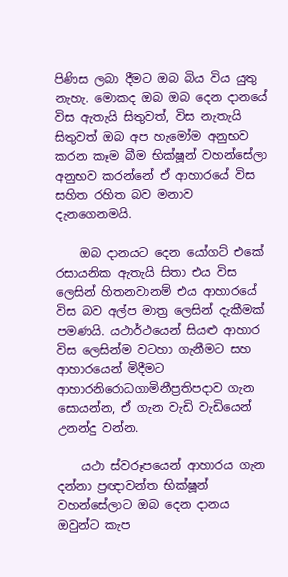පිණිස ලබා දීමට ඔබ බිය විය යුතු නැහැ. මොකද ඔබ ඔබ දෙන දානයේ විස ඇතැයි සිතුවත්, විස නැතැයි සිතුවත් ඔබ අප හැමෝම අනුභව කරන කෑම බීම භික්ෂූන් වහන්සේලා අනුභව කරන්නේ ඒ ආහාරයේ විස සහිත රහිත බව මනාව දැනගෙනමයි.

    ඔබ දානයට දෙන යෝගට් එකේ රසායනික ඇතැයි සිතා එය විස ලෙසින් හිතනවානම් එය ආහාරයේ විස බව අල්ප මාත්‍ර ලෙසින් දැකීමක් පමණයි. යථාර්ථයෙන් සියළු ආහාර විස ලෙසින්ම වටහා ගැනීමට සහ ආහාරයෙන් මිදීමට ආහාරනිරොධගාමිනීප්‍රතිපදාව ගැන සොයන්න, ඒ ගැන වැඩි වැඩියෙන් උනන්දු වන්න.

    යථා ස්වරූපයෙන් ආහාරය ගැන දන්නා ප්‍රඥාවන්ත භික්ෂූන් වහන්සේලාට ඔබ දෙන දානය ඔවුන්ට කැප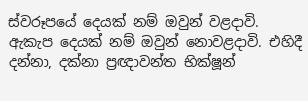ස්වරූපයේ දෙයක් නම් ඔවුන් වළදාවි. ඇකැප දෙයක් නම් ඔවුන් නොවළදාවි. එහිදී දන්නා, දක්නා ප්‍රඥාවන්ත භික්ෂූන්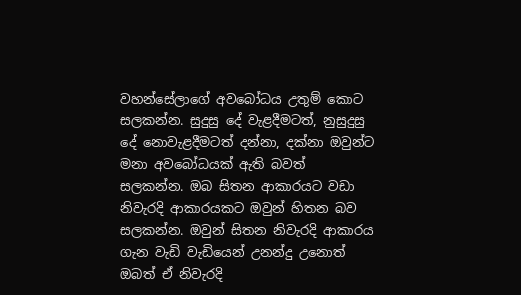වහන්සේලාගේ අවබෝධය උතුම් කොට සලකන්න. සුදුසු දේ වැළදීමටත්, නුසුදුසු දේ නොවැළදීමටත් දන්නා, දක්නා ඔවුන්ට මනා අවබෝධයක් ඇති බවත් සලකන්න. ඔබ සිතන ආකාරයට වඩා නිවැරදි ආකාරයකට ඔවුන් හිතන බව සලකන්න. ඔවුන් සිතන නිවැරදි ආකාරය ගැන වැඩි වැඩියෙන් උනන්දු උනොත් ඔබත් ඒ නිවැරදි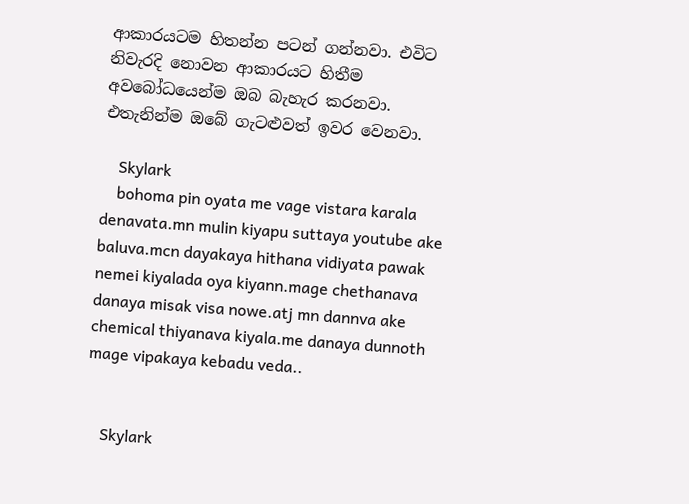ආකාරයටම හිතන්න පටන් ගන්නවා. එවිට නිවැරදි නොවන ආකාරයට හිතීම අවබෝධයෙන්ම ඔබ බැහැර කරනවා. එතැනින්ම ඔබේ ගැටළුවත් ඉවර වෙනවා.

    Skylark
    bohoma pin oyata me vage vistara karala denavata.mn mulin kiyapu suttaya youtube ake baluva.mcn dayakaya hithana vidiyata pawak nemei kiyalada oya kiyann.mage chethanava danaya misak visa nowe.atj mn dannva ake chemical thiyanava kiyala.me danaya dunnoth mage vipakaya kebadu veda..


    Skylark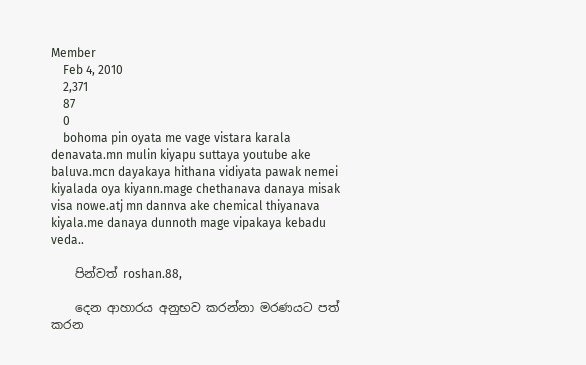Member
    Feb 4, 2010
    2,371
    87
    0
    bohoma pin oyata me vage vistara karala denavata.mn mulin kiyapu suttaya youtube ake baluva.mcn dayakaya hithana vidiyata pawak nemei kiyalada oya kiyann.mage chethanava danaya misak visa nowe.atj mn dannva ake chemical thiyanava kiyala.me danaya dunnoth mage vipakaya kebadu veda..

    පින්වත් roshan.88,

    දෙන ආහාරය අනුභව කරන්නා මරණයට පත් කරන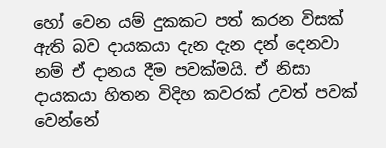හෝ වෙන යම් දුකකට පත් කරන විසක් ඇති බව දායකයා දැන දැන දන් දෙනවා නම් ඒ දානය දීම පවක්මයි. ඒ නිසා දායකයා හිතන විදිහ කවරක් උවත් පවක් වෙන්නේ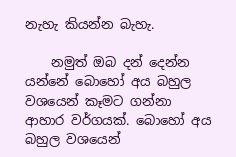නැහැ කියන්න බැහැ.

    නමුත් ඔබ දන් දෙන්න යන්නේ බොහෝ අය බහුල වශයෙන් කෑමට ගන්නා ආහාර වර්ගයක්. බොහෝ අය බහුල වශයෙන්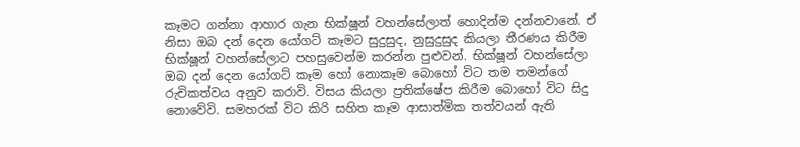කෑමට ගන්නා ආහාර ගැන භික්ෂූන් වහන්සේලාත් හොදින්ම දන්නවානේ. ඒ නිසා ඔබ දන් දෙන යෝගට් කෑමට සුදුසුද, නුසුදුසුද කියලා තීරණය කිරීම භික්ෂූන් වහන්සේලාට පහසුවෙන්ම කරන්න පුළුවන්. භික්ෂූන් වහන්සේලා ඔබ දන් දෙන යෝගට් කෑම හෝ නොකෑම බොහෝ විට තම තමන්ගේ රුචිකත්වය අනුව කරාවි. විසය කියලා ප්‍රතික්ෂේප කිරීම බොහෝ විට සිදු නොවේවි. සමහරක් විට කිරි සහිත කෑම ආසාත්මික තත්වයන් ඇති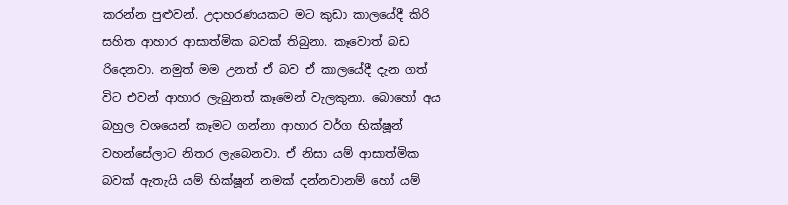කරන්න පුළුවන්. උදාහරණයකට මට කුඩා කාලයේදී කිරි සහිත ආහාර ආසාත්මික බවක් තිබුනා. කෑවොත් බඩ රිදෙනවා. නමුත් මම උනත් ඒ බව ඒ කාලයේදී දැන ගත් විට එවන් ආහාර ලැබුනත් කෑමෙන් වැලකුනා. බොහෝ අය බහුල වශයෙන් කෑමට ගන්නා ආහාර වර්ග භික්ෂූන් වහන්සේලාට නිතර ලැබෙනවා. ඒ නිසා යම් ආසාත්මික බවක් ඇතැයි යම් භික්ෂූන් නමක් දන්නවානම් හෝ යම්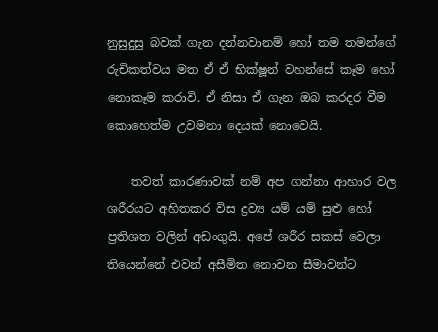නුසුදුසු බවක් ගැන දන්නවානම් හෝ තම තමන්ගේ රුචිකත්වය මත ඒ ඒ භික්ෂූන් වහන්සේ කෑම හෝ නොකෑම කරාවි. ඒ නිසා ඒ ගැන ඔබ කරදර වීම කොහෙත්ම උවමනා දෙයක් නොවෙයි.

    තවත් කාරණාවක් නම් අප ගන්නා ආහාර වල ශරීරයට අහිතකර විස ද්‍රව්‍ය යම් යම් සුළු හෝ ප්‍රතිශත වලින් අඩංගුයි. අපේ ශරීර සකස් වෙලා තියෙන්නේ එවන් අසීමිත නොවන සීමාවන්ට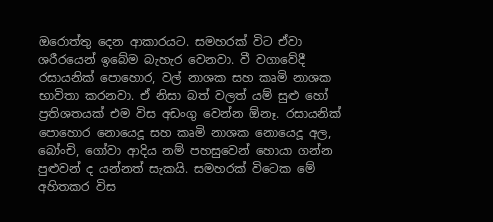ඔරොත්තු දෙන ආකාරයට. සමහරක් විට ඒවා ශරීරයෙන් ඉබේම බැහැර වෙනවා. වී වගාවේදී රසායනික් පොහොර, වල් නාශක සහ කෘමි නාශක භාවිතා කරනවා. ඒ නිසා බත් වලත් යම් සුළු හෝ ප්‍රතිශතයක් එම විස අඩංගු වෙන්න ඕනෑ. රසායනික් පොහොර නොයෙදූ සහ කෘමි නාශක නොයෙදූ අල, බෝංචි, ගෝවා ආදිය නම් පහසුවෙන් හොයා ගන්න පුළුවන් ද යන්නත් සැකයි. සමහරක් විටෙක මේ අහිතකර විස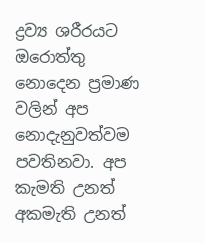ද්‍රව්‍ය ශරීරයට ඔරොත්තු නොදෙන ප්‍රමාණ වලින් අප නොදැනුවත්වම පවතිනවා. අප කැමති උනත් අකමැති උනත්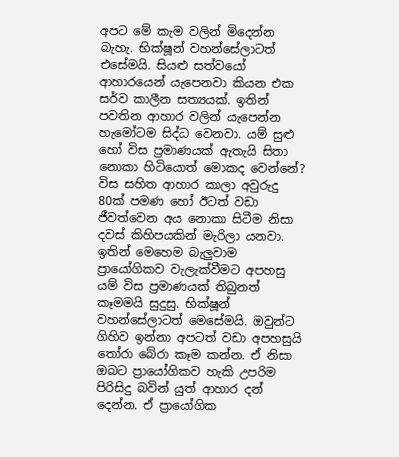අපට මේ කැම වලින් මිදෙන්න බැහැ. භික්ෂූන් වහන්සේලාටත් එසේමයි. සියළු සත්වයෝ ආහාරයෙන් යැපෙනවා කියන එක සර්ව කාලීන සත්‍යයක්. ඉතින් පවතින ආහාර වලින් යැපෙන්න හැමෝටම සිද්ධ වෙනවා. යම් සුළු හෝ විස ප්‍රමාණයක් ඇතැයි සිතා නොකා හිටියොත් මොකද වෙන්නේ? විස සහිත ආහාර කාලා අවුරුදු 80ක් පමණ හෝ ඊටත් වඩා ජීවත්වෙන අය නොකා සිටීම නිසා දවස් කිහිපයකින් මැරිලා යනවා. ඉතින් මෙහෙම බැලුවාම ප්‍රායෝගිකව වැලැක්වීමට අපහසු යම් විස ප්‍රමාණයක් තිබුනත් කෑමමයි සුදුසු. භික්ෂූන් වහන්සේලාටත් මෙසේමයි. ඔවුන්ට ගිහිව ඉන්නා අපටත් වඩා අපහසුයි තෝරා බේරා කෑම කන්න. ඒ නිසා ඔබට ප්‍රායෝගිකව හැකි උපරිම පිරිසිදු බවින් යුත් ආහාර දන් දෙන්න. ඒ ප්‍රායෝගික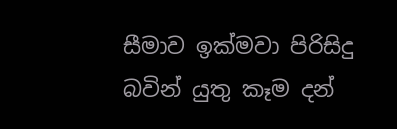සීමාව ඉක්මවා පිරිසිදු බවින් යුතු කෑම දන්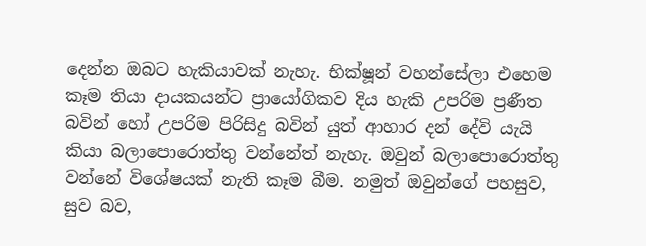දෙන්න ඔබට හැකියාවක් නැහැ. භික්ෂූන් වහන්සේලා එහෙම කෑම තියා දායකයන්ට ප්‍රායෝගිකව දිය හැකි උපරිම ප්‍රණීත බවින් හෝ උපරිම පිරිසිදු බවින් යුත් ආහාර දන් දේවි යැයි කියා බලාපොරොත්තු වන්නේත් නැහැ. ඔවුන් බලාපොරොත්තු වන්නේ විශේෂයක් නැති කෑම බීම. නමුත් ඔවුන්ගේ පහසුව, සුව බව,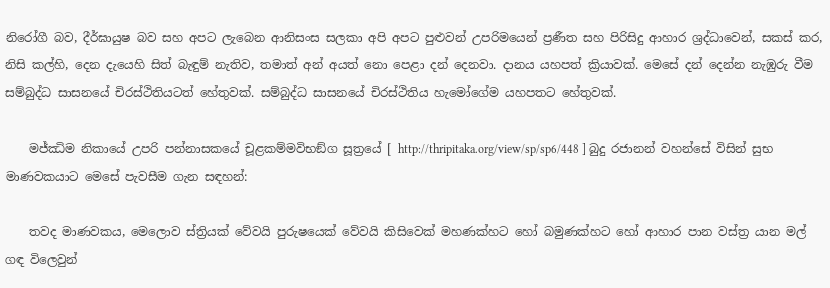නිරෝගී බව, දීර්ඝායුෂ බව සහ අපට ලැබෙන ආනිසංස සලකා අපි අපට පුළුවන් උපරිමයෙන් ප්‍රණීත සහ පිරිසිදු ආහාර ශ්‍රද්ධාවෙන්, සකස් කර, නිසි කල්හි, දෙන දැයෙහි සිත් බැඳුම් නැතිව, තමාත් අන් අයත් නො පෙළා දන් දෙනවා. දානය යහපත් ක්‍රියාවක්. මෙසේ දන් දෙන්න නැඹුරු වීම සම්බුද්ධ සාසනයේ චිරස්ථිතියටත් හේතුවක්. සම්බුද්ධ සාසනයේ චිරස්ථිතිය හැමෝගේම යහපතට හේතුවක්.

    මජ්‌ඣිම නිකායේ උපරි පන්නාසකයේ චූළකම්මවිභඞ්ග සූත්‍රයේ [ http://thripitaka.org/view/sp/sp6/448 ] බුදු රජානන් වහන්සේ විසින් සුභ මාණවකයාට මෙසේ පැවසීම ගැන සඳහන්:

    තවද මාණවකය, මෙලොව ස්ත්‍රියක් වේවයි පුරුෂයෙක් වේවයි කිසිවෙක් මහණක්හට හෝ බමුණක්හට හෝ ආහාර පාන වස්ත්‍ර යාන මල් ගඳ විලෙවුන්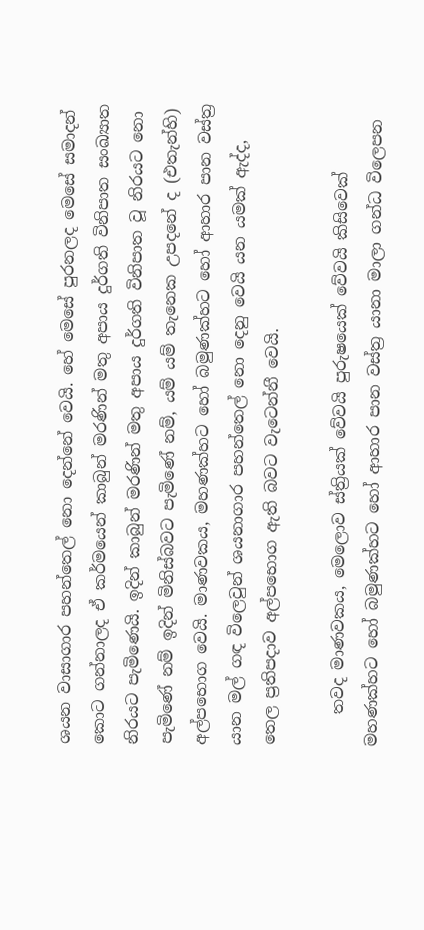ශයන වාසාගාර පහන්තෙල් නො දෙන්නේ වෙයි. හේ මෙසේ පුරනලද මෙසේ සමාදන් කොට ගන්නාලද ඒ කර්මයෙන් කාබුන් මරණින් මතු අපාය දුර්ගති විනිපාත සංඛ්‍යාත නිරයට පැමිණෙයි. ඉදින් කාබුන් මරණින් මතු අපාය දුර්ගති විනිපාත වූ නිරයට නො පැමිණේ නම් ඉදින් මිනිස්බවට පැමිණේ නම්, යම් යම් තැනෙක උපදනේ ද (එතැන්හි) අල්පභොග වෙයි. මාණවකය, මහණක්හට හෝ බමුණක්හට හෝ ආහාර පාන වස්ත්‍ර යාන මල් ගඳ විලෙවුන් ශයනාගාර පහන්තෙල් නො දෙනු වෙයි යන යමක් ඇද්ද, තෙල ප්‍රතිපදාව අල්පභොග ඇති බවට වැටෙන්නී වෙයි.

    තවද මාණවකය, මෙලොව ස්ත්‍රියක් වේවයි පුරුෂයෙක් වේවයි කිසිවෙක් මහණක්හට හෝ බමුණක්හට හෝ ආහාර පාන වස්ත්‍ර යානා මාලා ගන්ධ විලෙපන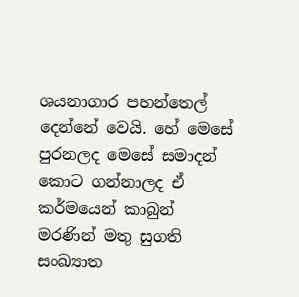ශයනාගාර පහන්තෙල් දෙන්නේ වෙයි. හේ මෙසේ පුරනලද මෙසේ සමාදන් කොට ගන්නාලද ඒ කර්මයෙන් කාබුන් මරණින් මතු සුගති සංඛ්‍යාත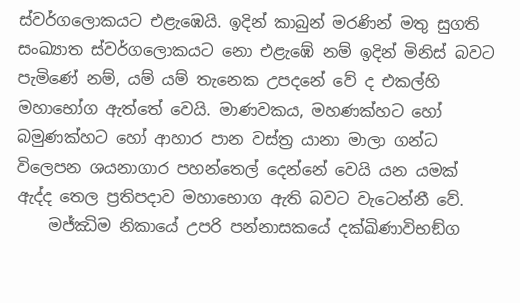ස්වර්ගලොකයට එළැඹෙයි. ඉදින් කාබුන් මරණින් මතු සුගති සංඛ්‍යාත ස්වර්ගලොකයට නො එළැඹේ නම් ඉදින් මිනිස් බවට පැමිණේ නම්, යම් යම් තැනෙක උපදනේ වේ ද එකල්හි මහාභෝග ඇත්තේ වෙයි. මාණවකය, මහණක්හට හෝ බමුණක්හට හෝ ආහාර පාන වස්ත්‍ර යානා මාලා ගන්ධ විලෙපන ශයනාගාර පහන්තෙල් දෙන්නේ වෙයි යන යමක් ඇද්ද තෙල ප්‍රතිපදාව මහාභොග ඇති බවට වැටෙන්නී වේ.
    මජ්‌ඣිම නිකායේ උපරි පන්නාසකයේ දක්ඛිණාවිභඞ්ග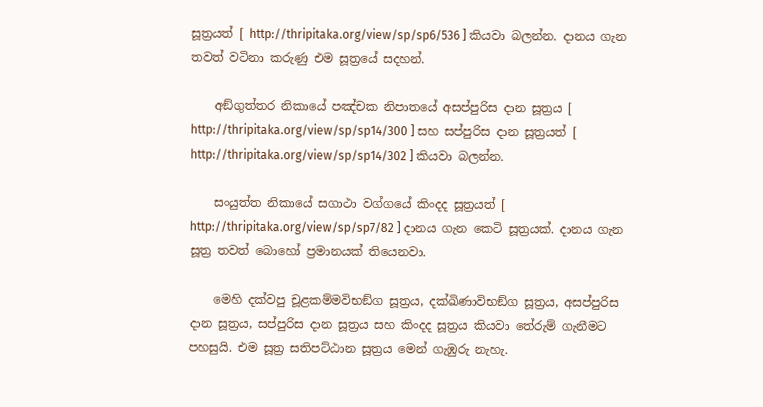සූත්‍රයත් [ http://thripitaka.org/view/sp/sp6/536 ] කියවා බලන්න. දානය ගැන තවත් වටිනා කරුණු එම සූත්‍රයේ සදහන්.

    අඞ්‌ගුත්‌තර නිකායේ පඤ්චක නිපාතයේ අසප්‌පුරිස දාන සූත්‍රය [ http://thripitaka.org/view/sp/sp14/300 ] සහ සප්‌පුරිස දාන සූත්‍රයත් [ http://thripitaka.org/view/sp/sp14/302 ] කියවා බලන්න.

    සංයුත්‌ත නිකායේ සගාථා වග්ගයේ කිංදද සූත්‍රයත් [ http://thripitaka.org/view/sp/sp7/82 ] දානය ගැන කෙටි සූත්‍රයක්. දානය ගැන සූත්‍ර තවත් බොහෝ ප්‍රමානයක් තියෙනවා.

    මෙහි දක්වපු චූළකම්මවිභඞ්ග සූත්‍රය, දක්ඛිණාවිභඞ්ග සූත්‍රය, අසප්‌පුරිස දාන සූත්‍රය, සප්‌පුරිස දාන සූත්‍රය සහ කිංදද සූත්‍රය කියවා තේරුම් ගැනීමට පහසුයි. එම සූත්‍ර සතිපට්ඨාන සූත්‍රය මෙන් ගැඹුරු නැහැ.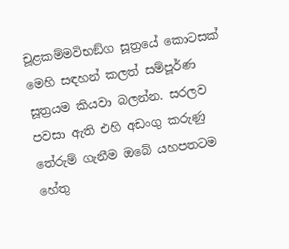චූළකම්මවිභඞ්ග සූත්‍රයේ කොටසක් මෙහි සඳහන් කලත් සම්පූර්ණ සූත්‍රයම කියවා බලන්න. සරලව පවසා ඇති එහි අඩංගු කරුණු තේරුම් ගැනීම ඔබේ යහපතටම හේතු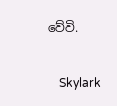වේවි.

    Skylark